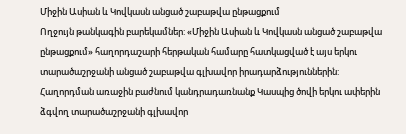Միջին Ասիան և Կովկասն անցած շաբաթվա ընթացքում
Ողջույն թանկագին բարեկամներ: «Միջին Ասիան և Կովկասն անցած շաբաթվա ընթացքում» հաղորդաշարի հերթական համարը հատկացված է այս երկու տարածաշրջանի անցած շաբաթվա գլխավոր իրադարձություններին: Հաղորդման առաջին բաժնում կանդրադառնանք Կասպից ծովի երկու ափերին ձգվող տարածաշրջանի գլխավոր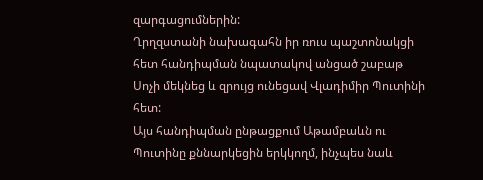զարգացումներին:
Ղրղզստանի նախագահն իր ռուս պաշտոնակցի հետ հանդիպման նպատակով անցած շաբաթ Սոչի մեկնեց և զրույց ունեցավ Վլադիմիր Պուտինի հետ:
Այս հանդիպման ընթացքում Աթամբաևն ու Պուտինը քննարկեցին երկկողմ, ինչպես նաև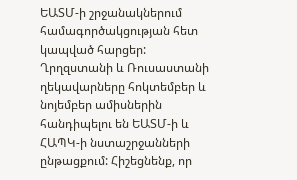ԵԱՏՄ-ի շրջանակներում համագործակցության հետ կապված հարցեր: Ղրղզստանի և Ռուսաստանի ղեկավարները հոկտեմբեր և նոյեմբեր ամիսներին հանդիպելու են ԵԱՏՄ-ի և ՀԱՊԿ-ի նստաշրջանների ընթացքում: Հիշեցնենք, որ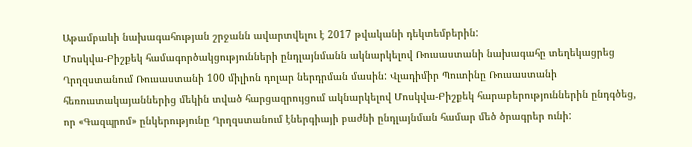Աթամբաևի նախագահության շրջանն ավարտվելու է 2017 թվականի դեկտեմբերին:
Մոսկվա-Բիշքեկ համագործակցությունների ընդլայնմանն ակնարկելով Ռուսաստանի նախագահը տեղեկացրեց Ղրղզստանում Ռուսաստանի 100 միլիոն դոլար ներդրման մասին: Վլադիմիր Պուտինը Ռուսաստանի հեռուստակայաններից մեկին տված հարցազրույցում ակնարկելով Մոսկվա-Բիշքեկ հարաբերություններին ընդգծեց, որ «Գազպրոմ» ընկերությունը Ղրղզստանում էներգիայի բաժնի ընդլայնման համար մեծ ծրագրեր ունի: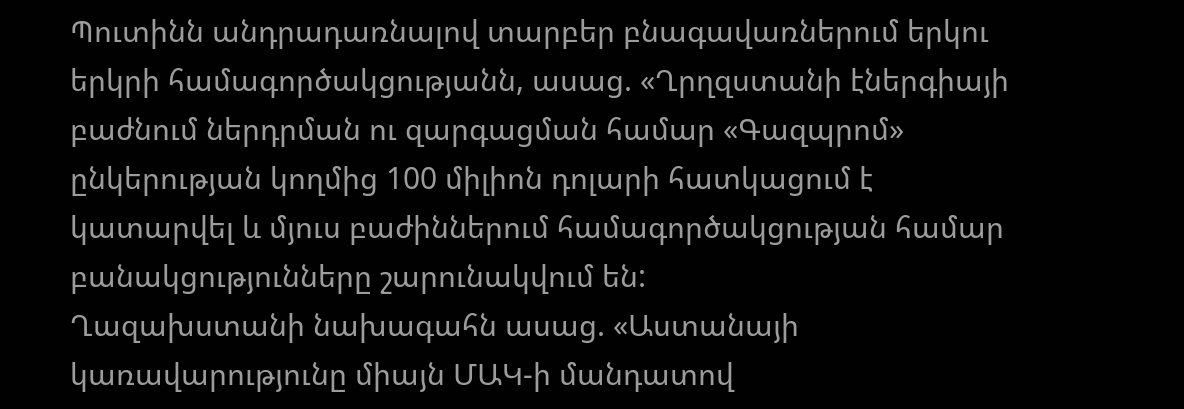Պուտինն անդրադառնալով տարբեր բնագավառներում երկու երկրի համագործակցությանն, ասաց. «Ղրղզստանի էներգիայի բաժնում ներդրման ու զարգացման համար «Գազպրոմ» ընկերության կողմից 100 միլիոն դոլարի հատկացում է կատարվել և մյուս բաժիններում համագործակցության համար բանակցությունները շարունակվում են:
Ղազախստանի նախագահն ասաց. «Աստանայի կառավարությունը միայն ՄԱԿ-ի մանդատով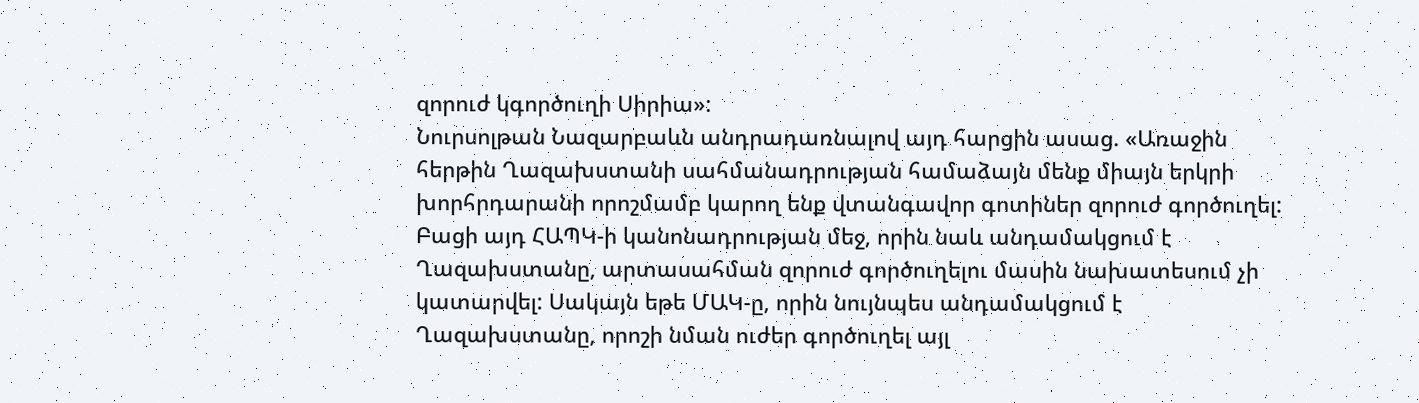զորուժ կգործուղի Սիրիա»:
Նուրսոլթան Նազարբաևն անդրադառնալով այդ հարցին ասաց. «Առաջին հերթին Ղազախստանի սահմանադրության համաձայն մենք միայն երկրի խորհրդարանի որոշմամբ կարող ենք վտանգավոր գոտիներ զորուժ գործուղել: Բացի այդ ՀԱՊԿ-ի կանոնադրության մեջ, որին նաև անդամակցում է Ղազախստանը, արտասահման զորուժ գործուղելու մասին նախատեսում չի կատարվել: Սակայն եթե ՄԱԿ-ը, որին նույնպես անդամակցում է Ղազախստանը, որոշի նման ուժեր գործուղել այլ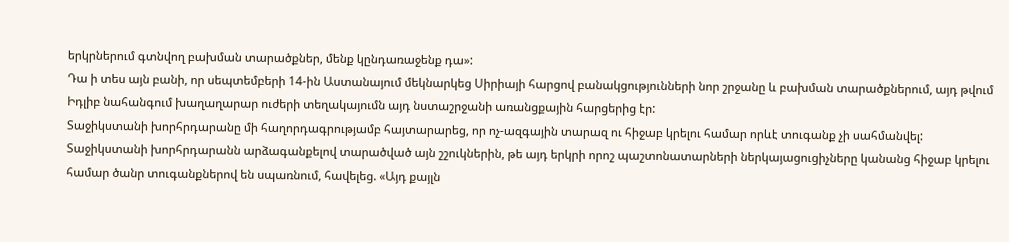երկրներում գտնվող բախման տարածքներ, մենք կընդառաջենք դա»:
Դա ի տես այն բանի, որ սեպտեմբերի 14-ին Աստանայում մեկնարկեց Սիրիայի հարցով բանակցությունների նոր շրջանը և բախման տարածքներում, այդ թվում Իդլիբ նահանգում խաղաղարար ուժերի տեղակայումն այդ նստաշրջանի առանցքային հարցերից էր:
Տաջիկստանի խորհրդարանը մի հաղորդագրությամբ հայտարարեց, որ ոչ-ազգային տարազ ու հիջաբ կրելու համար որևէ տուգանք չի սահմանվել:
Տաջիկստանի խորհրդարանն արձագանքելով տարածված այն շշուկներին, թե այդ երկրի որոշ պաշտոնատարների ներկայացուցիչները կանանց հիջաբ կրելու համար ծանր տուգանքներով են սպառնում, հավելեց. «Այդ քայլն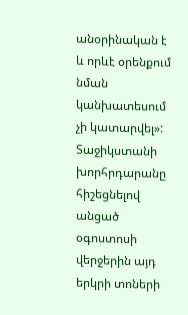անօրինական է և որևէ օրենքում նման կանխատեսում չի կատարվել»:
Տաջիկստանի խորհրդարանը հիշեցնելով անցած օգոստոսի վերջերին այդ երկրի տոների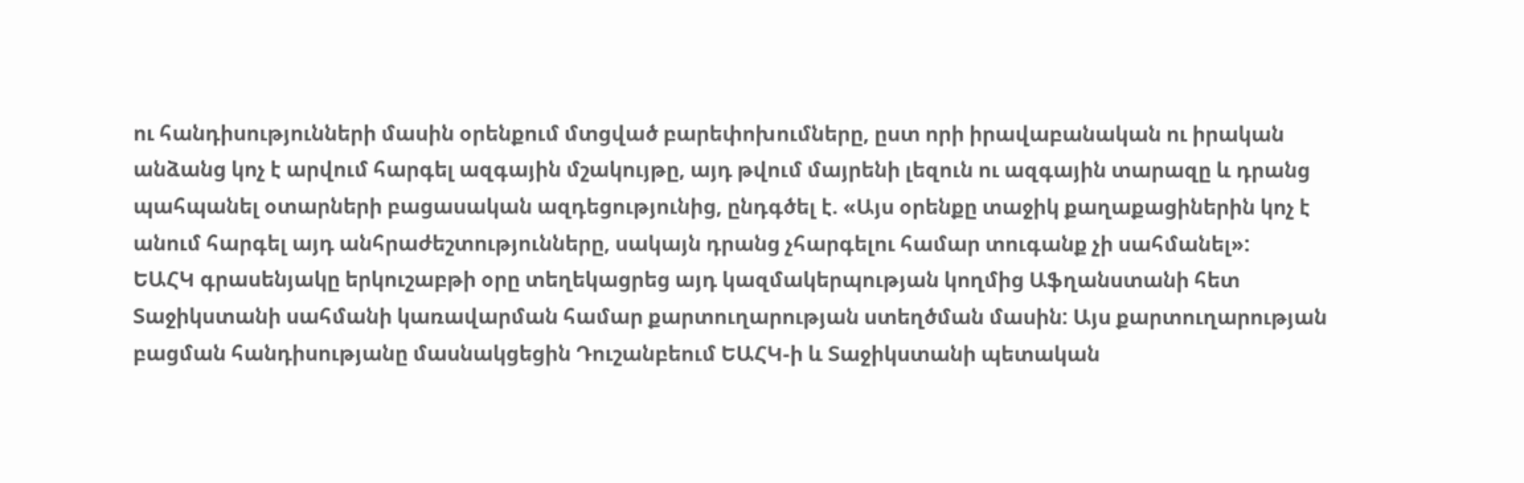ու հանդիսությունների մասին օրենքում մտցված բարեփոխումները, ըստ որի իրավաբանական ու իրական անձանց կոչ է արվում հարգել ազգային մշակույթը, այդ թվում մայրենի լեզուն ու ազգային տարազը և դրանց պահպանել օտարների բացասական ազդեցությունից, ընդգծել է. «Այս օրենքը տաջիկ քաղաքացիներին կոչ է անում հարգել այդ անհրաժեշտությունները, սակայն դրանց չհարգելու համար տուգանք չի սահմանել»:
ԵԱՀԿ գրասենյակը երկուշաբթի օրը տեղեկացրեց այդ կազմակերպության կողմից Աֆղանստանի հետ Տաջիկստանի սահմանի կառավարման համար քարտուղարության ստեղծման մասին: Այս քարտուղարության բացման հանդիսությանը մասնակցեցին Դուշանբեում ԵԱՀԿ-ի և Տաջիկստանի պետական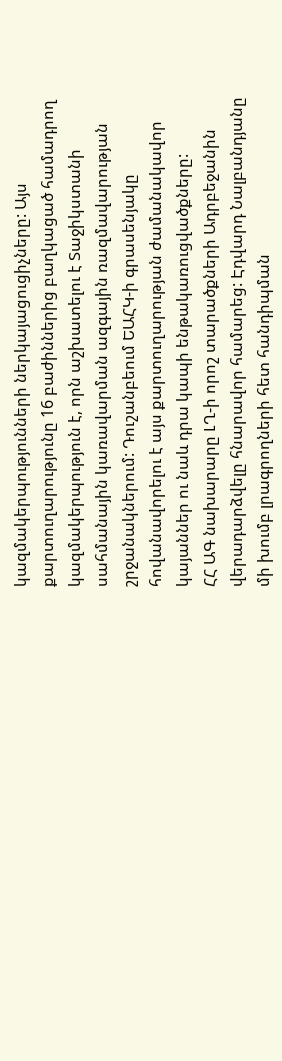կազմակերպությունների ներկայացուցիչները: Այս քարտուղարությունը 16 բաժիններից բաղկացած համադրող կազմակերպություն է, որն աշխատելու է Տաջիկստանի սահմանային կառավարման ազգային ռազմավարության շրջանակներում: Դուշանբեում ԵԱՀԿ-ի գրասենյակը հովանավորելու է այս քարտուղարության ժամանակավոր կայաններ ու նաև դրա կապի ենթակառուցվածքները:
ՀՀ ԱԳ նախարարը ԼՂ-ի որոշ տարածքների Ադրբեջանին վերադարձվելը հնարավոր համարեց: Էդվարդ Նալբանդյանը մի խումբ լրագրողների հետ հանդիպման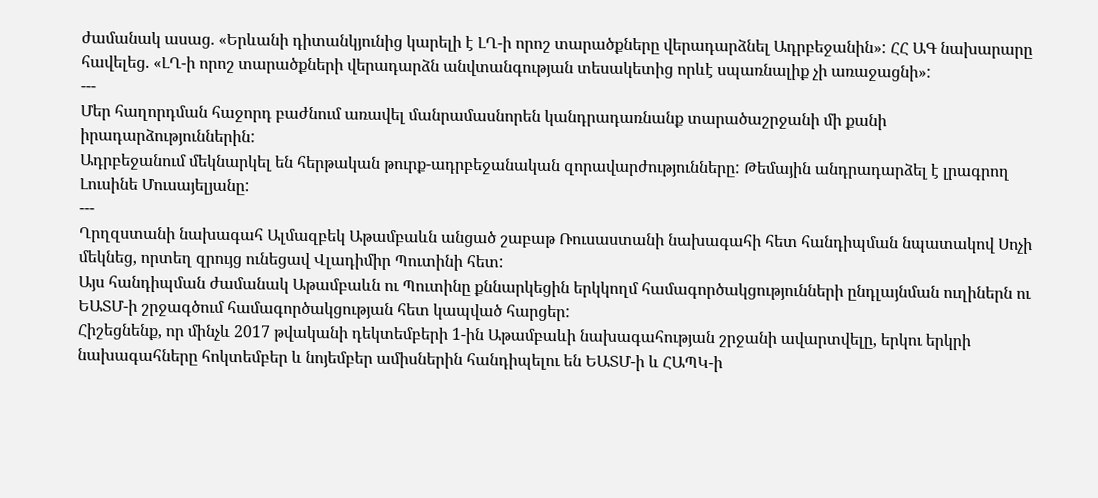ժամանակ ասաց. «Երևանի դիտանկյունից կարելի է ԼՂ-ի որոշ տարածքները վերադարձնել Ադրբեջանին»: ՀՀ ԱԳ նախարարը հավելեց. «ԼՂ-ի որոշ տարածքների վերադարձն անվտանգության տեսակետից որևէ սպառնալիք չի առաջացնի»:
---
Մեր հաղորդման հաջորդ բաժնում առավել մանրամասնորեն կանդրադառնանք տարածաշրջանի մի քանի իրադարձություններին:
Ադրբեջանում մեկնարկել են հերթական թուրք-ադրբեջանական զորավարժությունները: Թեմային անդրադարձել է լրագրող Լուսինե Մուսայելյանը:
---
Ղրղզստանի նախագահ Ալմազբեկ Աթամբաևն անցած շաբաթ Ռուսաստանի նախագահի հետ հանդիպման նպատակով Սոչի մեկնեց, որտեղ զրույց ունեցավ Վլադիմիր Պուտինի հետ:
Այս հանդիպման ժամանակ Աթամբաևն ու Պուտինը քննարկեցին երկկողմ համագործակցությունների ընդլայնման ուղիներն ու ԵԱՏՄ-ի շրջագծում համագործակցության հետ կապված հարցեր:
Հիշեցնենք, որ մինչև 2017 թվականի դեկտեմբերի 1-ին Աթամբաևի նախագահության շրջանի ավարտվելը, երկու երկրի նախագահները հոկտեմբեր և նոյեմբեր ամիսներին հանդիպելու են ԵԱՏՄ-ի և ՀԱՊԿ-ի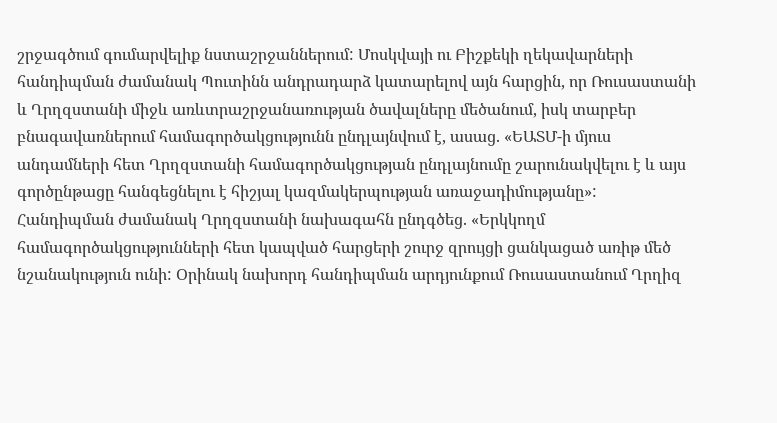շրջագծում գումարվելիք նստաշրջաններում: Մոսկվայի ու Բիշքեկի ղեկավարների հանդիպման ժամանակ Պուտինն անդրադարձ կատարելով այն հարցին, որ Ռուսաստանի և Ղրղզստանի միջև առևտրաշրջանառության ծավալները մեծանում, իսկ տարբեր բնագավառներում համագործակցությունն ընդլայնվում է, ասաց. «ԵԱՏՄ-ի մյուս անդամների հետ Ղրղզստանի համագործակցության ընդլայնումը շարունակվելու է և այս գործընթացը հանգեցնելու է հիշյալ կազմակերպության առաջադիմությանը»:
Հանդիպման ժամանակ Ղրղզստանի նախագահն ընդգծեց. «Երկկողմ համագործակցությունների հետ կապված հարցերի շուրջ զրույցի ցանկացած առիթ մեծ նշանակություն ունի: Օրինակ նախորդ հանդիպման արդյունքում Ռուսաստանում Ղրղիզ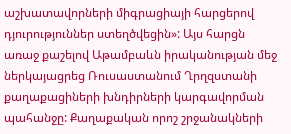աշխատավորների միգրացիայի հարցերով դյուրություններ ստեղծվեցին»: Այս հարցն առաջ քաշելով Աթամբաևն իրականության մեջ ներկայացրեց Ռուսաստանում Ղրղզստանի քաղաքացիների խնդիրների կարգավորման պահանջը: Քաղաքական որոշ շրջանակների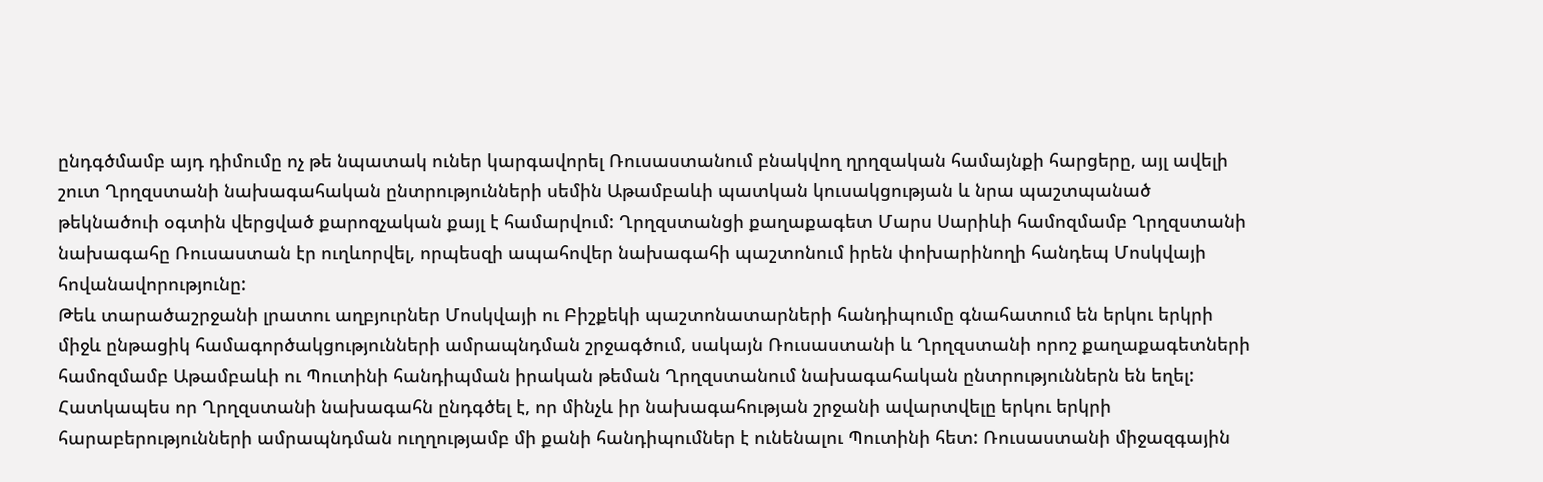ընդգծմամբ այդ դիմումը ոչ թե նպատակ ուներ կարգավորել Ռուսաստանում բնակվող ղրղզական համայնքի հարցերը, այլ ավելի շուտ Ղրղզստանի նախագահական ընտրությունների սեմին Աթամբաևի պատկան կուսակցության և նրա պաշտպանած թեկնածուի օգտին վերցված քարոզչական քայլ է համարվում: Ղրղզստանցի քաղաքագետ Մարս Սարիևի համոզմամբ Ղրղզստանի նախագահը Ռուսաստան էր ուղևորվել, որպեսզի ապահովեր նախագահի պաշտոնում իրեն փոխարինողի հանդեպ Մոսկվայի հովանավորությունը:
Թեև տարածաշրջանի լրատու աղբյուրներ Մոսկվայի ու Բիշքեկի պաշտոնատարների հանդիպումը գնահատում են երկու երկրի միջև ընթացիկ համագործակցությունների ամրապնդման շրջագծում, սակայն Ռուսաստանի և Ղրղզստանի որոշ քաղաքագետների համոզմամբ Աթամբաևի ու Պուտինի հանդիպման իրական թեման Ղրղզստանում նախագահական ընտրություններն են եղել: Հատկապես որ Ղրղզստանի նախագահն ընդգծել է, որ մինչև իր նախագահության շրջանի ավարտվելը երկու երկրի հարաբերությունների ամրապնդման ուղղությամբ մի քանի հանդիպումներ է ունենալու Պուտինի հետ: Ռուսաստանի միջազգային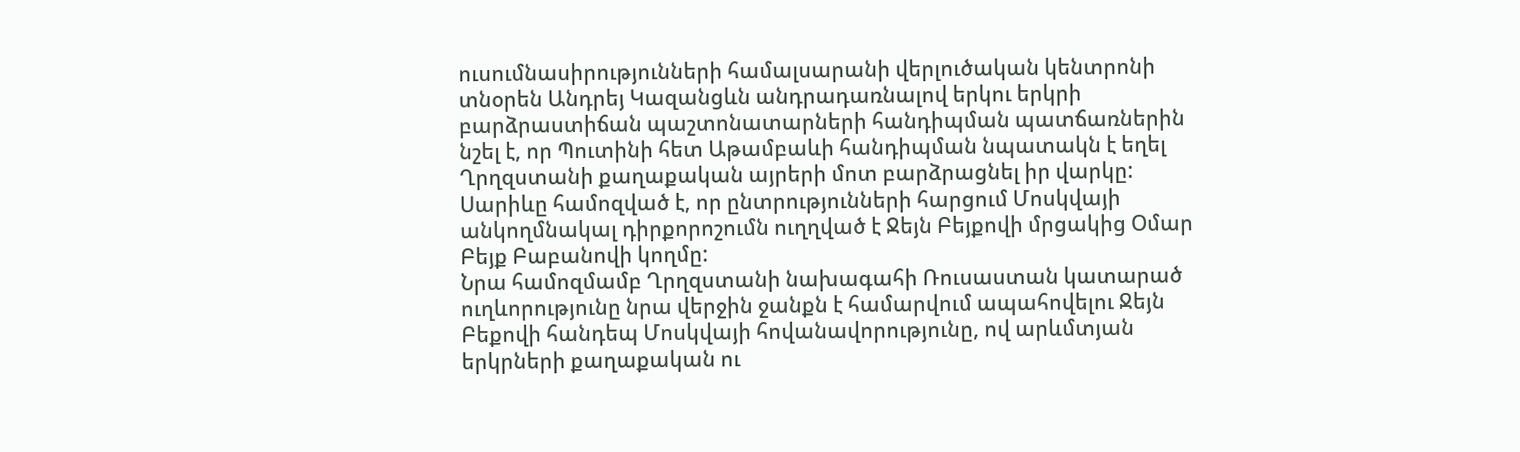ուսումնասիրությունների համալսարանի վերլուծական կենտրոնի տնօրեն Անդրեյ Կազանցևն անդրադառնալով երկու երկրի բարձրաստիճան պաշտոնատարների հանդիպման պատճառներին նշել է, որ Պուտինի հետ Աթամբաևի հանդիպման նպատակն է եղել Ղրղզստանի քաղաքական այրերի մոտ բարձրացնել իր վարկը:
Սարիևը համոզված է, որ ընտրությունների հարցում Մոսկվայի անկողմնակալ դիրքորոշումն ուղղված է Ջեյն Բեյքովի մրցակից Օմար Բեյք Բաբանովի կողմը:
Նրա համոզմամբ Ղրղզստանի նախագահի Ռուսաստան կատարած ուղևորությունը նրա վերջին ջանքն է համարվում ապահովելու Ջեյն Բեքովի հանդեպ Մոսկվայի հովանավորությունը, ով արևմտյան երկրների քաղաքական ու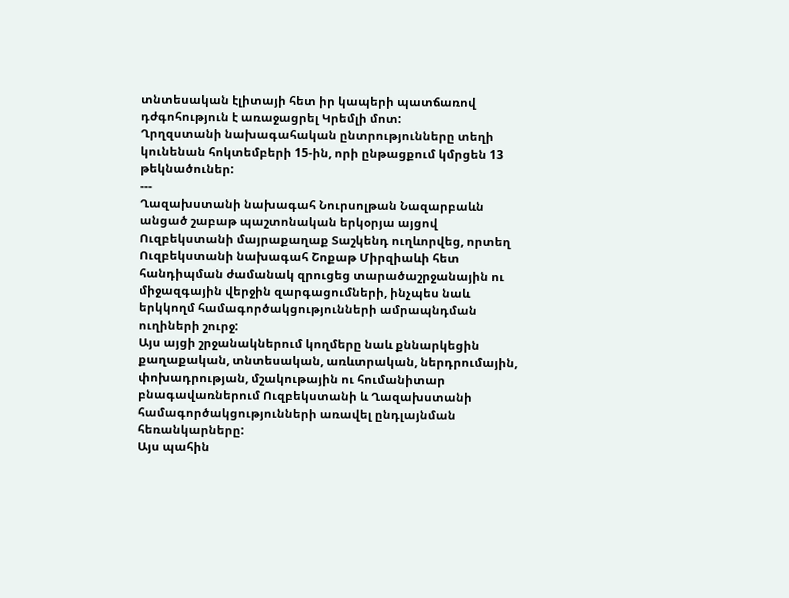տնտեսական էլիտայի հետ իր կապերի պատճառով դժգոհություն է առաջացրել Կրեմլի մոտ:
Ղրղզստանի նախագահական ընտրությունները տեղի կունենան հոկտեմբերի 15-ին, որի ընթացքում կմրցեն 13 թեկնածուներ:
---
Ղազախստանի նախագահ Նուրսոլթան Նազարբաևն անցած շաբաթ պաշտոնական երկօրյա այցով Ուզբեկստանի մայրաքաղաք Տաշկենդ ուղևորվեց, որտեղ Ուզբեկստանի նախագահ Շոքաթ Միրզիաևի հետ հանդիպման ժամանակ զրուցեց տարածաշրջանային ու միջազգային վերջին զարգացումների, ինչպես նաև երկկողմ համագործակցությունների ամրապնդման ուղիների շուրջ:
Այս այցի շրջանակներում կողմերը նաև քննարկեցին քաղաքական, տնտեսական, առևտրական, ներդրումային, փոխադրության, մշակութային ու հումանիտար բնագավառներում Ուզբեկստանի և Ղազախստանի համագործակցությունների առավել ընդլայնման հեռանկարները:
Այս պահին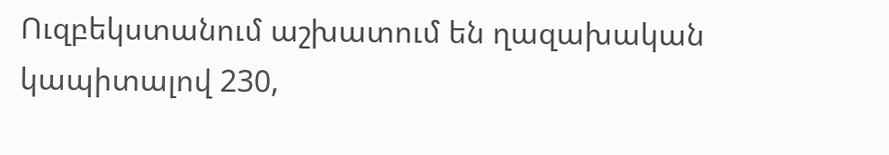Ուզբեկստանում աշխատում են ղազախական կապիտալով 230,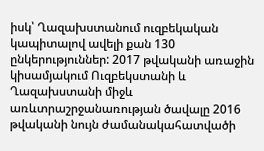իսկ՝ Ղազախստանում ուզբեկական կապիտալով ավելի քան 130 ընկերություններ: 2017 թվականի առաջին կիսամյակում Ուզբեկստանի և Ղազախստանի միջև առևտրաշրջանառության ծավալը 2016 թվականի նույն ժամանակահատվածի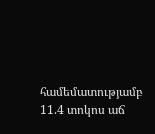համեմատությամբ 11.4 տոկոս աճ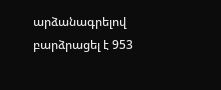արձանագրելով բարձրացել է 953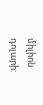միլիոն դոլարի: